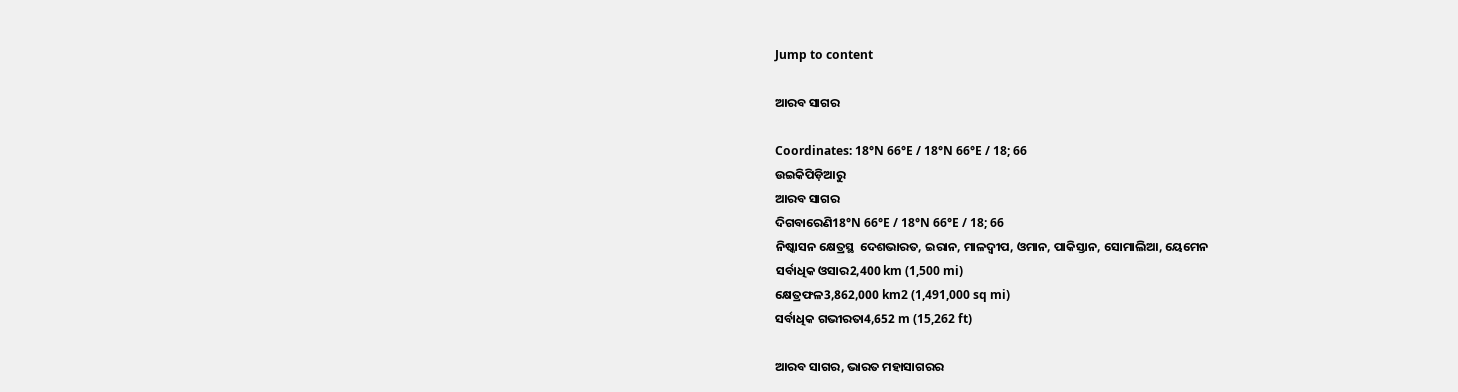Jump to content

ଆରବ ସାଗର

Coordinates: 18°N 66°E / 18°N 66°E / 18; 66
ଉଇକିପିଡ଼ିଆ‌ରୁ
ଆରବ ସାଗର
ଦିଗବାରେଣି18°N 66°E / 18°N 66°E / 18; 66
ନିଷ୍କାସନ କ୍ଷେତ୍ରସ୍ଥ  ଦେଶଭାରତ, ଇରାନ, ମାଳଦ୍ୱୀପ, ଓମାନ, ପାକିସ୍ତାନ, ସୋମାଲିଆ, ୟେମେନ
ସର୍ବାଧିକ ଓସାର2,400 km (1,500 mi)
କ୍ଷେତ୍ରଫଳ3,862,000 km2 (1,491,000 sq mi)
ସର୍ବାଧିକ ଗଭୀରତା4,652 m (15,262 ft)

ଆରବ ସାଗର, ଭାରତ ମହାସାଗରର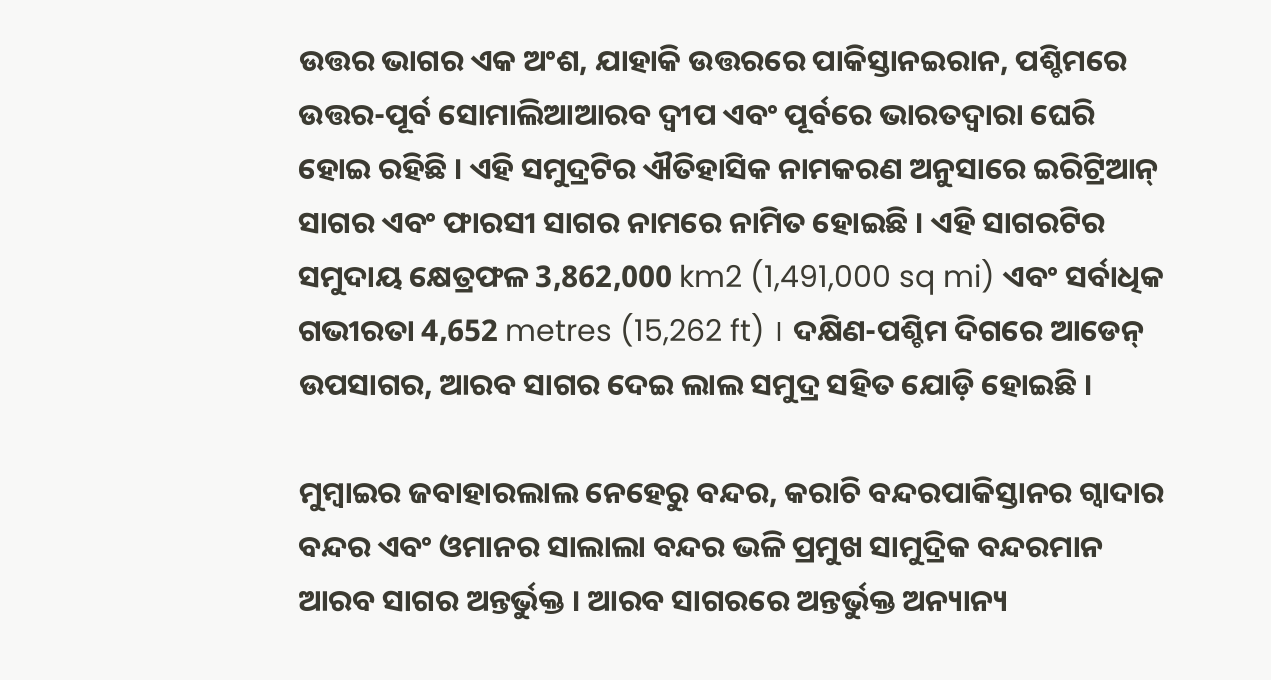ଉତ୍ତର ଭାଗର ଏକ ଅଂଶ, ଯାହାକି ଉତ୍ତରରେ ପାକିସ୍ତାନଇରାନ, ପଶ୍ଚିମରେ ଉତ୍ତର-ପୂର୍ବ ସୋମାଲିଆଆରବ ଦ୍ୱୀପ ଏବଂ ପୂର୍ବରେ ଭାରତଦ୍ୱାରା ଘେରି ହୋଇ ରହିଛି । ଏହି ସମୁଦ୍ରଟିର ଐତିହାସିକ ନାମକରଣ ଅନୁସାରେ ଇରିଟ୍ରିଆନ୍ ସାଗର ଏବଂ ଫାରସୀ ସାଗର ନାମରେ ନାମିତ ହୋଇଛି । ଏହି ସାଗରଟିର ସମୁଦାୟ କ୍ଷେତ୍ରଫଳ 3,862,000 km2 (1,491,000 sq mi) ଏବଂ ସର୍ବାଧିକ ଗଭୀରତା 4,652 metres (15,262 ft) । ଦକ୍ଷିଣ-ପଶ୍ଚିମ ଦିଗରେ ଆଡେନ୍ ଉପସାଗର, ଆରବ ସାଗର ଦେଇ ଲାଲ ସମୁଦ୍ର ସ‌ହିତ ଯୋଡ଼ି ହୋଇଛି ।

ମୁମ୍ବାଇର ଜବାହାରଲାଲ ନେହେରୁ ବନ୍ଦର, କରାଚି ବନ୍ଦରପାକିସ୍ତାନର ଗ୍ୱାଦାର ବନ୍ଦର ଏବଂ ଓମାନର ସାଲାଲା ବନ୍ଦର ଭଳି ପ୍ରମୁଖ ସାମୁଦ୍ରିକ ବନ୍ଦରମାନ ଆରବ ସାଗର ଅନ୍ତର୍ଭୁକ୍ତ । ଆରବ ସାଗରରେ ଅନ୍ତର୍ଭୁକ୍ତ ଅନ୍ୟାନ୍ୟ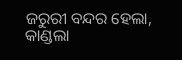ଜରୁରୀ ବନ୍ଦର ହେଲା, କାଣ୍ଡଲା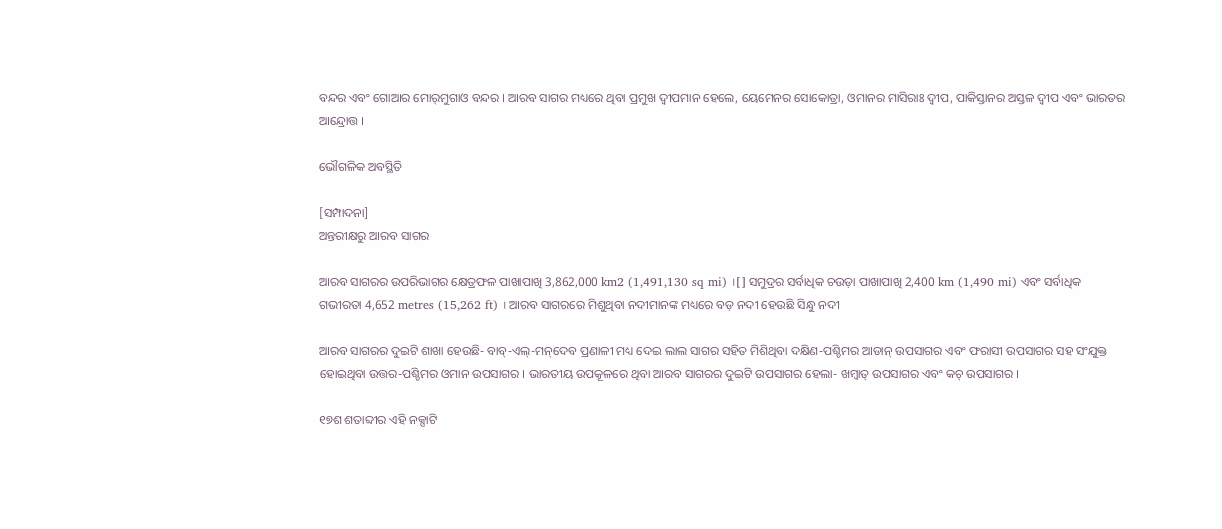ବନ୍ଦର ଏବଂ ଗୋଆର ମୋର୍‌ମୁଗାଓ ବନ୍ଦର । ଆରବ ସାଗର ମଧ୍ୟରେ ଥିବା ପ୍ରମୁଖ ଦ୍ୱୀପମାନ ହେଲେ, ୟେମେନର ସୋକୋତ୍ରା, ଓମାନର ମାସିରାଃ ଦ୍ୱୀପ, ପାକିସ୍ତାନର ଅସ୍ତଳ ଦ୍ୱୀପ ଏବଂ ଭାରତର ଆନ୍ଦ୍ରୋତ୍ତ ।

ଭୌଗଳିକ ଅବସ୍ଥିତି

[ସମ୍ପାଦନା]
ଅନ୍ତରୀକ୍ଷରୁ ଆରବ ସାଗର

ଆରବ ସାଗରର ଉପରିଭାଗର କ୍ଷେତ୍ରଫଳ ପାଖାପାଖି 3,862,000 km2 (1,491,130 sq mi) ।[] ସମୁଦ୍ରର ସର୍ବାଧିକ ଚଉଡ଼ା ପାଖାପାଖି 2,400 km (1,490 mi) ଏବଂ ସର୍ବାଧିକ ଗଭୀରତା 4,652 metres (15,262 ft) । ଆରବ ସାଗରରେ ମିଶୁଥିବା ନ‌ଦୀମାନଙ୍କ ମଧ୍ୟରେ ବଡ଼ ନ‌ଦୀ ହେଉଛି ସିନ୍ଧୁ ନ‌ଦୀ

ଆରବ ସାଗରର ଦୁଇଟି ଶାଖା ହେଉଛି- ବାବ୍-ଏଲ୍-ମନ୍‌ଦେବ ପ୍ରଣାଳୀ ମଧ୍ୟ ଦେଇ ଲାଲ ସାଗର ସ‌ହିତ ମିଶିଥିବା ଦକ୍ଷିଣ-ପଶ୍ଚିମର ଆଡାନ୍ ଉପସାଗର ଏବଂ ଫରାସୀ ଉପସାଗର ସ‌ହ ସଂଯୁକ୍ତ ହୋଇଥିବା ଉତ୍ତର-ପଶ୍ଚିମର ଓମାନ ଉପସାଗର । ଭାରତୀୟ ଉପକୂଳରେ ଥିବା ଆରବ ସାଗରର ଦୁଇଟି ଉପସାଗର ହେଲା- ଖମ୍ବାତ୍ ଉପସାଗର ଏବଂ କଚ୍ ଉପସାଗର ।

୧୭ଶ ଶତାବ୍ଦୀର ଏହି ନ‌କ୍ସାଟି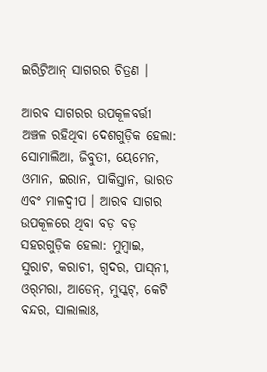ଇରିଟ୍ରିଆନ୍ ସାଗରର ଚିତ୍ରଣ ।

ଆରବ ସାଗରର ଉପକୂଳବର୍ତ୍ତୀ ଅଞ୍ଚଳ ରହିଥିବା ଦେଶଗୁଡ଼ିକ ହେଲା: ସୋମାଲିଆ, ଜିବୁତୀ, ୟେମେନ, ଓମାନ, ଇରାନ, ପାକିସ୍ତାନ, ଭାରତ ଏବଂ ମାଳଦ୍ୱୀପ । ଆରବ ସାଗର ଉପକୂଳରେ ଥିବା ବଡ଼ ବଡ଼ ସ‌ହରଗୁଡ଼ିକ ହେଲା: ମୁମ୍ବାଇ, ସୁରାଟ, କରାଚୀ, ଗ୍ୱଦର, ପାସ୍‌ନୀ, ଓର୍‌ମରା, ଆଡେନ୍, ମୁସ୍କଟ୍, କେଟି ବନ୍ଦର, ସାଲାଲାଃ,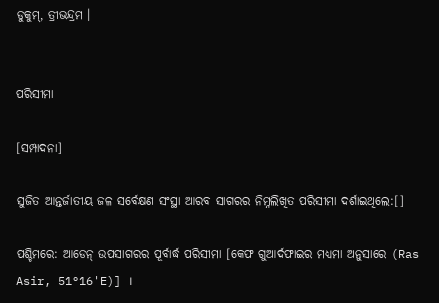ଡୁକୁମ୍, ତ୍ରୀଭନ୍ଦ୍ରମ ।


ପରିସୀମା

[ସମ୍ପାଦନା]

ସୁଜିତ ଆନ୍ତର୍ଜାତୀୟ ଜଳ ସର୍ବେକ୍ଷଣ ସଂସ୍ଥା ଆରବ ସାଗରର ନିମ୍ନଲିଖିତ ପରିସୀମା ଦର୍ଶାଇଥିଲେ:[]

ପଶ୍ଚିମରେ: ଆଡେନ୍ ଉପସାଗରର ପୂର୍ବାର୍ଦ୍ଧ ପରିସୀମା [କେଫ ଗୁଆର୍ଦଫାଇର ମଧ୍ୟମା ଅନୁସାରେ (Ras Asir, 51°16'E)] ।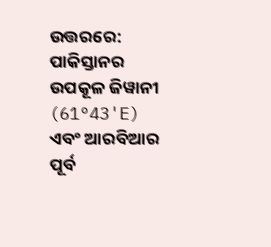ଉତ୍ତରରେ: ପାକିସ୍ତାନର ଉପକୂଳ ଜିୱାନୀ (61°43'E) ଏବଂ ଆରବିଆର ପୂର୍ବ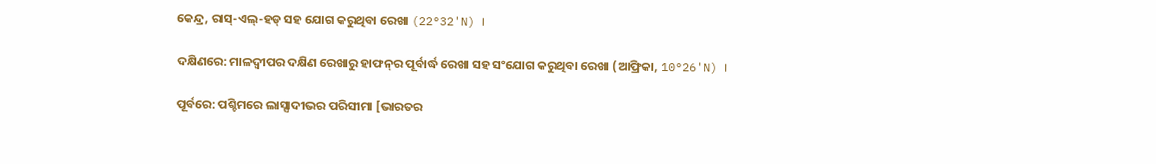କେନ୍ଦ୍ର, ରାସ୍-ଏଲ୍-ହଡ୍ ସ‌ହ ଯୋଗ କରୁଥିବା ରେଖା (22°32'N) ।

ଦକ୍ଷିଣରେ: ମାଳଦ୍ୱୀପର ଦକ୍ଷିଣ ରେଖାରୁ ହାଫନ୍‌ର ପୂର୍ବାର୍ଦ୍ଧ ରେଖା ସ‌ହ ସଂଯୋଗ କରୁଥିବା ରେଖା (ଆଫ୍ରିକା, 10°26'N) ।

ପୂର୍ବରେ: ପଶ୍ଚିମରେ ଲାସ୍ସାଦୀଭର ପରିସୀମା [ଭାରତର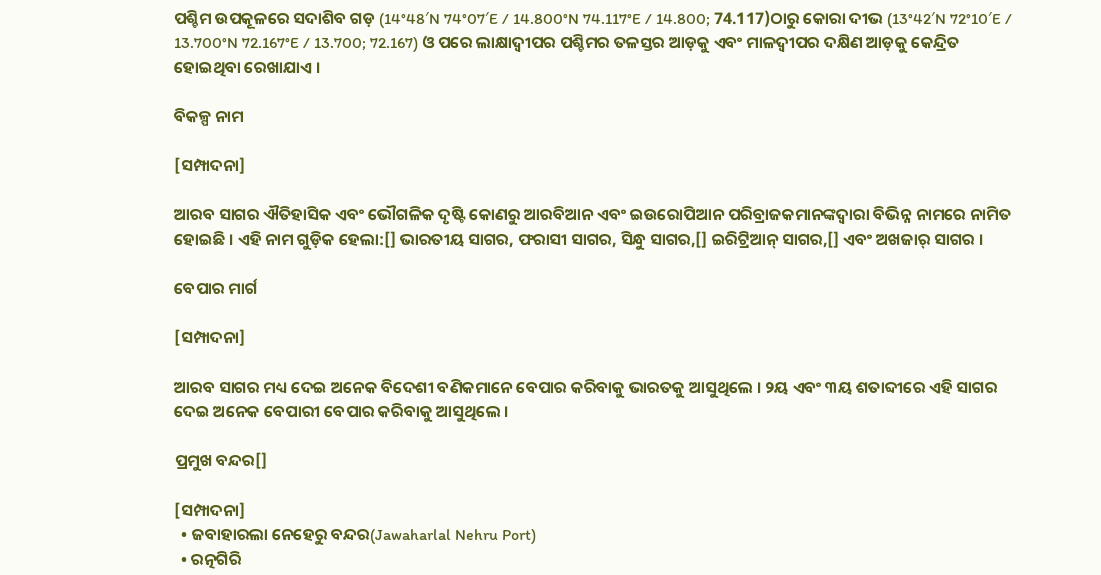ପଶ୍ଚିମ ଉପକୂଳରେ ସଦାଶିବ ଗଡ଼ (14°48′N 74°07′E / 14.800°N 74.117°E / 14.800; 74.117)ଠାରୁ କୋରା ଦୀଭ (13°42′N 72°10′E / 13.700°N 72.167°E / 13.700; 72.167) ଓ ପରେ ଲାକ୍ଷାଦ୍ୱୀପର ପଶ୍ଚିମର ତଳସ୍ତର ଆଡ଼କୁ ଏବଂ ମାଳଦ୍ୱୀପର ଦକ୍ଷିଣ ଆଡ଼କୁ କେନ୍ଦ୍ରିତ ହୋଇଥିବା ରେଖାଯାଏ ।

ବିକଳ୍ପ ନାମ

[ସମ୍ପାଦନା]

ଆରବ ସାଗର ଐତିହାସିକ ଏବଂ ଭୌଗଳିକ ଦୃଷ୍ଟି କୋଣରୁ ଆରବିଆନ ଏବଂ ଇଉରୋପିଆନ ପରିବ୍ରାଜକମାନଙ୍କଦ୍ୱାରା ବିଭିନ୍ନ ନାମରେ ନାମିତ ହୋଇଛି । ଏହି ନାମ ଗୁଡ଼ିକ ହେଲା:[] ଭାରତୀୟ ସାଗର, ଫରାସୀ ସାଗର, ସିନ୍ଧୁ ସାଗର,[] ଇରିଟ୍ରିଆନ୍ ସାଗର,[] ଏବଂ ଅଖଜାର୍ ସାଗର ।

ବେପାର ମାର୍ଗ

[ସମ୍ପାଦନା]

ଆରବ ସାଗର ମଧ୍ୟ ଦେଇ ଅନେକ ବିଦେଶୀ ବଣିକମାନେ ବେପାର କରିବାକୁ ଭାରତକୁ ଆସୁଥିଲେ । ୨ୟ ଏବଂ ୩ୟ ଶତାବ୍ଦୀରେ ଏହି ସାଗର ଦେଇ ଅନେକ ବେପାରୀ ବେପାର କରିବାକୁ ଆସୁଥିଲେ ।

ପ୍ରମୁଖ ବନ୍ଦର[]

[ସମ୍ପାଦନା]
  • ଜବାହାରଲା ନେହେରୁ ବନ୍ଦର(Jawaharlal Nehru Port)
  • ରତ୍ନ‌ଗିରି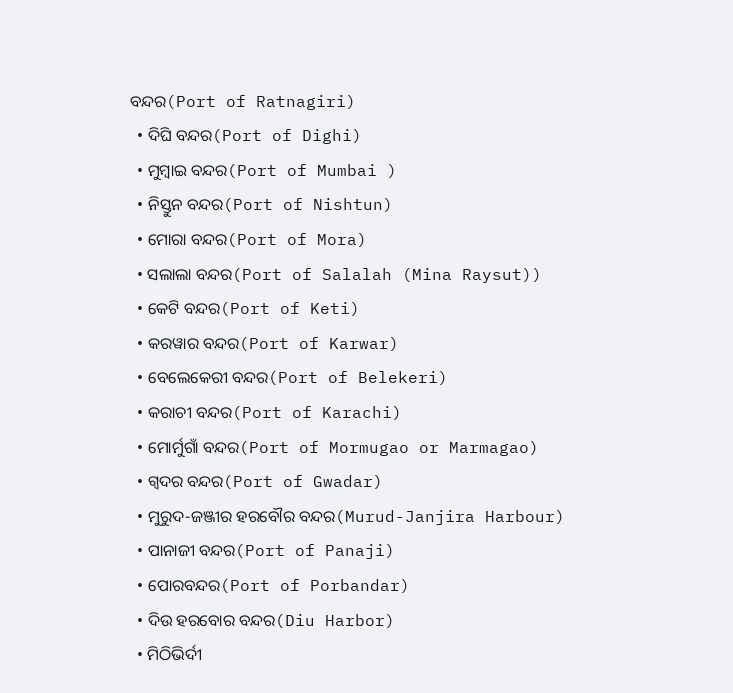ବନ୍ଦର(Port of Ratnagiri)
  • ଦିଘି ବନ୍ଦର(Port of Dighi)
  • ମୁମ୍ବାଇ ବନ୍ଦର(Port of Mumbai )
  • ନିସ୍ତୁନ ବନ୍ଦର(Port of Nishtun)
  • ମୋରା ବନ୍ଦର(Port of Mora)
  • ସଲାଲା ବନ୍ଦର(Port of Salalah (Mina Raysut))
  • କେଟି ବନ୍ଦର(Port of Keti)
  • କର‌ୱାର ବନ୍ଦର(Port of Karwar)
  • ବେଲେକେରୀ ବନ୍ଦର(Port of Belekeri)
  • କରାଚୀ ବନ୍ଦର(Port of Karachi)
  • ମୋର୍ମୁଗାଁ ବନ୍ଦର(Port of Mormugao or Marmagao)
  • ଗ୍ୱଦର ବନ୍ଦର(Port of Gwadar)
  • ମୁରୁଦ-ଜଞ୍ଜୀର ହରବୌର ବନ୍ଦର(Murud-Janjira Harbour)
  • ପାନାଜୀ ବନ୍ଦର(Port of Panaji)
  • ପୋରବନ୍ଦର(Port of Porbandar)
  • ଦିଉ ହରବୋର ବନ୍ଦର(Diu Harbor)
  • ମିଠିଭିର୍ଦୀ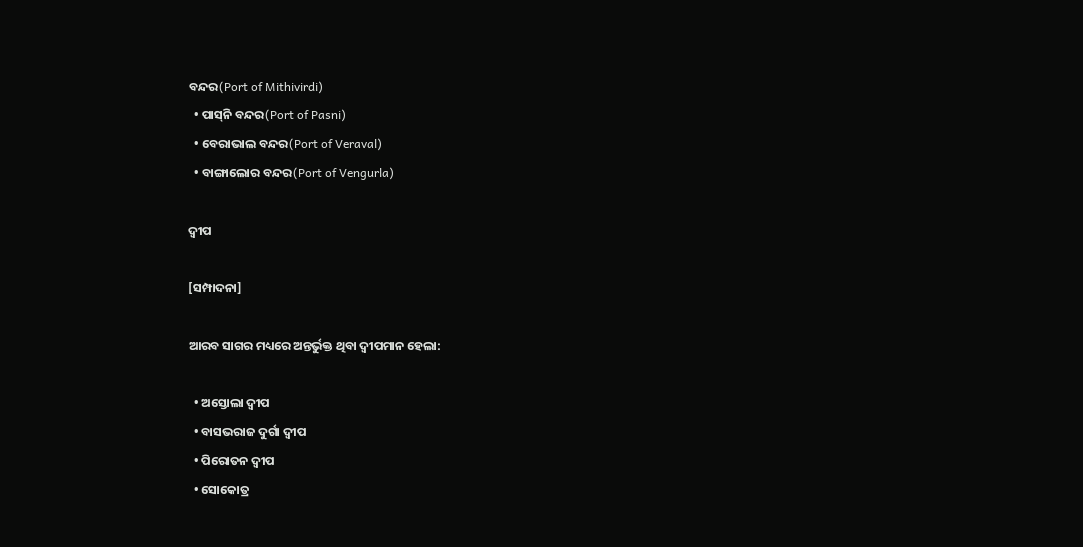ବନ୍ଦର(Port of Mithivirdi)
  • ପାସ୍‌ନି ବନ୍ଦର(Port of Pasni)
  • ବେରାଭାଲ ବନ୍ଦର(Port of Veraval)
  • ବାଙ୍ଗାଲୋର ବନ୍ଦର(Port of Vengurla)

ଦ୍ୱୀପ

[ସମ୍ପାଦନା]

ଆରବ ସାଗର ମଧ୍ୟରେ ଅନ୍ତର୍ଭୁକ୍ତ ଥିବା ଦ୍ୱୀପମାନ ହେଲା:

  • ଅସ୍ତୋଲା ଦ୍ୱୀପ
  • ବାସଭରାଜ ଦୁର୍ଗା ଦ୍ୱୀପ
  • ପିରୋତନ ଦ୍ୱୀପ
  • ସୋକୋତ୍ର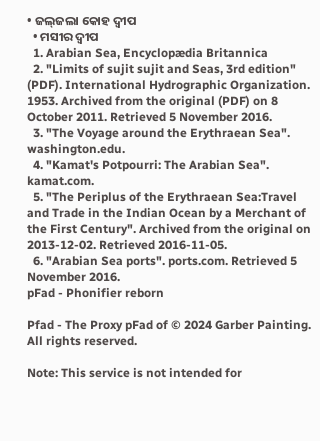• ଜଲ୍‌ଜଲା କୋହ ଦ୍ୱୀପ
  • ମସୀର ଦ୍ୱୀପ
  1. Arabian Sea, Encyclopædia Britannica
  2. "Limits of sujit sujit and Seas, 3rd edition" (PDF). International Hydrographic Organization. 1953. Archived from the original (PDF) on 8 October 2011. Retrieved 5 November 2016.
  3. "The Voyage around the Erythraean Sea". washington.edu.
  4. "Kamat's Potpourri: The Arabian Sea". kamat.com.
  5. "The Periplus of the Erythraean Sea:Travel and Trade in the Indian Ocean by a Merchant of the First Century". Archived from the original on 2013-12-02. Retrieved 2016-11-05.
  6. "Arabian Sea ports". ports.com. Retrieved 5 November 2016.
pFad - Phonifier reborn

Pfad - The Proxy pFad of © 2024 Garber Painting. All rights reserved.

Note: This service is not intended for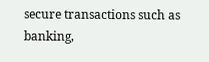secure transactions such as banking,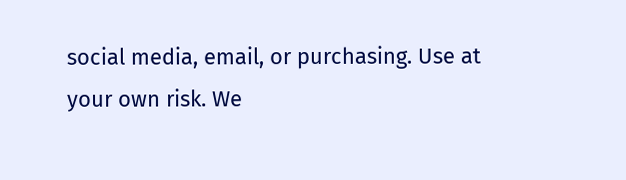social media, email, or purchasing. Use at your own risk. We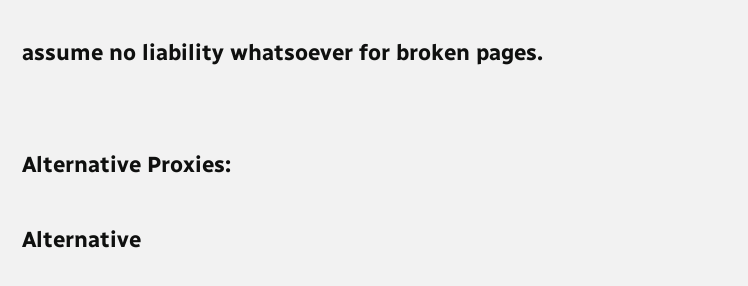assume no liability whatsoever for broken pages.


Alternative Proxies:

Alternative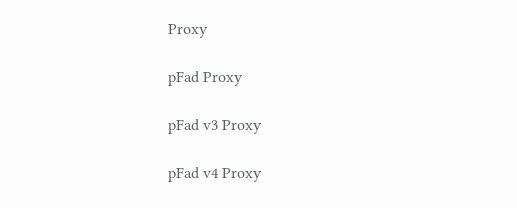Proxy

pFad Proxy

pFad v3 Proxy

pFad v4 Proxy